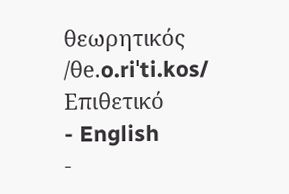θεωρητικός /θe.o.riˈti.kos/ Επιθετικό
- English
-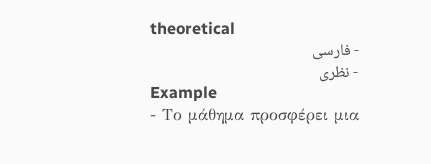theoretical
- فارسی
- نظری
Example
- Το μάθημα προσφέρει μια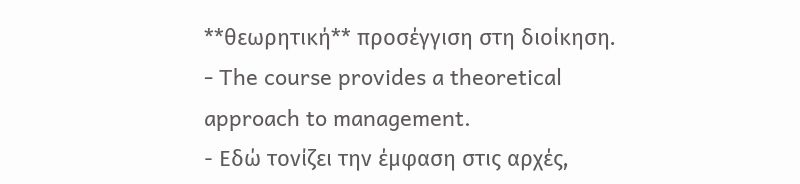**θεωρητική** προσέγγιση στη διοίκηση.
- The course provides a theoretical approach to management.
- Εδώ τονίζει την έμφαση στις αρχές,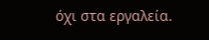όχι στα εργαλεία.